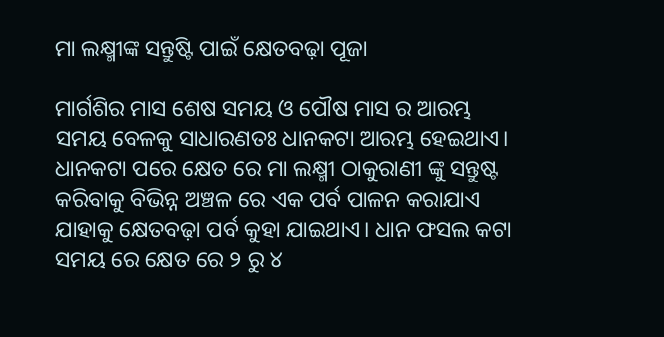ମା ଲକ୍ଷ୍ମୀଙ୍କ ସନ୍ତୁଷ୍ଟି ପାଇଁ କ୍ଷେତବଢ଼ା ପୂଜା

ମାର୍ଗଶିର ମାସ ଶେଷ ସମୟ ଓ ପୌଷ ମାସ ର ଆରମ୍ଭ ସମୟ ବେଳକୁ ସାଧାରଣତଃ ଧାନକଟା ଆରମ୍ଭ ହେଇଥାଏ। ଧାନକଟା ପରେ କ୍ଷେତ ରେ ମା ଲକ୍ଷ୍ମୀ ଠାକୁରାଣୀ ଙ୍କୁ ସନ୍ତୁଷ୍ଟ କରିବାକୁ ବିଭିନ୍ନ ଅଞ୍ଚଳ ରେ ଏକ ପର୍ବ ପାଳନ କରାଯାଏ ଯାହାକୁ କ୍ଷେତବଢ଼ା ପର୍ବ କୁହା ଯାଇଥାଏ। ଧାନ ଫସଲ କଟା ସମୟ ରେ କ୍ଷେତ ରେ ୨ ରୁ ୪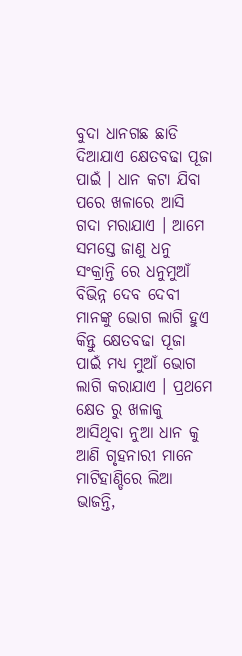ବୁଦା ଧାନଗଛ ଛାଡି ଦିଆଯାଏ କ୍ଷେତବଢା ପୂଜା ପାଇଁ । ଧାନ କଟା ଯିବା ପରେ ଖଳାରେ ଆସି ଗଦା ମରାଯାଏ । ଆମେ ସମସ୍ତେ ଜାଣୁ ଧନୁ ସଂକ୍ରାନ୍ତି ରେ ଧନୁମୁଆଁ ବିଭିନ୍ନ ଦେବ ଦେବୀ ମାନଙ୍କୁ ଭୋଗ ଲାଗି ହୁଏ କିନ୍ତୁ କ୍ଷେତବଢା ପୂଜା ପାଇଁ ମଧ୍ୟ ମୁଆଁ ଭୋଗ ଲାଗି କରାଯାଏ । ପ୍ରଥମେ କ୍ଷେତ ରୁ ଖଳାକୁ ଆସିଥିବା ନୁଆ ଧାନ କୁ ଆଣି ଗୃହନାରୀ ମାନେ ମାଟିହାଣ୍ଡିରେ ଲିଆ ଭାଜନ୍ତି,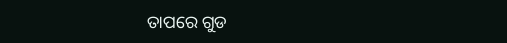ତାପରେ ଗୁଡ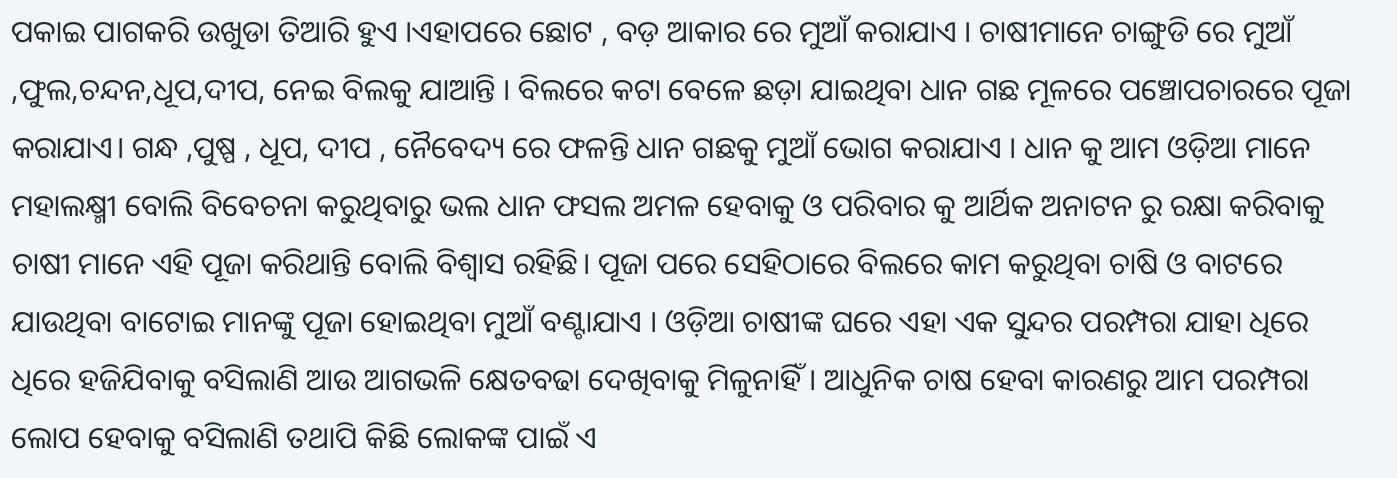ପକାଇ ପାଗକରି ଉଖୁଡା ତିଆରି ହୁଏ ।ଏହାପରେ ଛୋଟ , ବଡ଼ ଆକାର ରେ ମୁଆଁ କରାଯାଏ । ଚାଷୀମାନେ ଚାଙ୍ଗୁଡି ରେ ମୁଆଁ ,ଫୁଲ,ଚନ୍ଦନ,ଧୂପ,ଦୀପ, ନେଇ ବିଲକୁ ଯାଆନ୍ତି । ବିଲରେ କଟା ବେଳେ ଛଡ଼ା ଯାଇଥିବା ଧାନ ଗଛ ମୂଳରେ ପଞ୍ଚୋପଚାରରେ ପୂଜା କରାଯାଏ। ଗନ୍ଧ ,ପୁଷ୍ପ , ଧୂପ, ଦୀପ , ନୈବେଦ୍ୟ ରେ ଫଳନ୍ତି ଧାନ ଗଛକୁ ମୁଆଁ ଭୋଗ କରାଯାଏ । ଧାନ କୁ ଆମ ଓଡ଼ିଆ ମାନେ ମହାଲକ୍ଷ୍ମୀ ବୋଲି ବିବେଚନା କରୁଥିବାରୁ ଭଲ ଧାନ ଫସଲ ଅମଳ ହେବାକୁ ଓ ପରିବାର କୁ ଆର୍ଥିକ ଅନାଟନ ରୁ ରକ୍ଷା କରିବାକୁ ଚାଷୀ ମାନେ ଏହି ପୂଜା କରିଥାନ୍ତି ବୋଲି ବିଶ୍ୱାସ ରହିଛି। ପୂଜା ପରେ ସେହିଠାରେ ବିଲରେ କାମ କରୁଥିବା ଚାଷି ଓ ବାଟରେ ଯାଉଥିବା ବାଟୋଇ ମାନଙ୍କୁ ପୂଜା ହୋଇଥିବା ମୁଆଁ ବଣ୍ଟାଯାଏ । ଓଡ଼ିଆ ଚାଷୀଙ୍କ ଘରେ ଏହା ଏକ ସୁନ୍ଦର ପରମ୍ପରା ଯାହା ଧିରେ ଧିରେ ହଜିଯିବାକୁ ବସିଲାଣି ଆଉ ଆଗଭଳି କ୍ଷେତବଢା ଦେଖିବାକୁ ମିଳୁନାହିଁ । ଆଧୁନିକ ଚାଷ ହେବା କାରଣରୁ ଆମ ପରମ୍ପରା ଲୋପ ହେବାକୁ ବସିଲାଣି ତଥାପି କିଛି ଲୋକଙ୍କ ପାଇଁ ଏ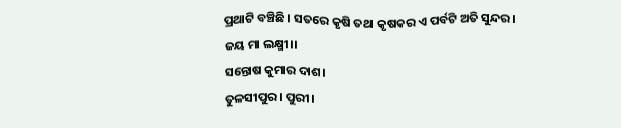ପ୍ରଥାଟି ବଞ୍ଚିଛି । ସତରେ କୃଷି ତଥା କୃଷକର ଏ ପର୍ବଟି ଅତି ସୁନ୍ଦର।
ଜୟ ମା ଲକ୍ଷ୍ମୀ।।
ସନ୍ତୋଷ କୁମାର ଦାଶ।
ତୁଳସୀପୁର। ପୁରୀ।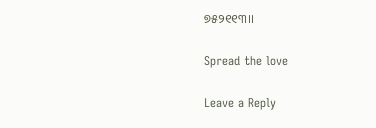୭୫୨୧୧୩।।

Spread the love

Leave a Reply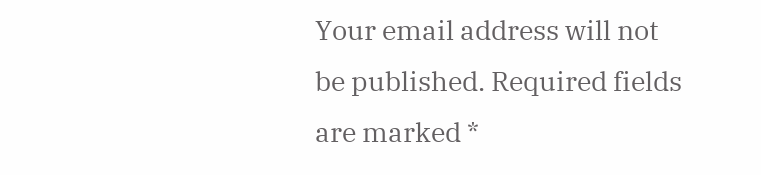Your email address will not be published. Required fields are marked *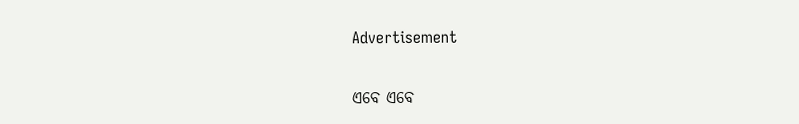Advertisement

ଏବେ ଏବେ